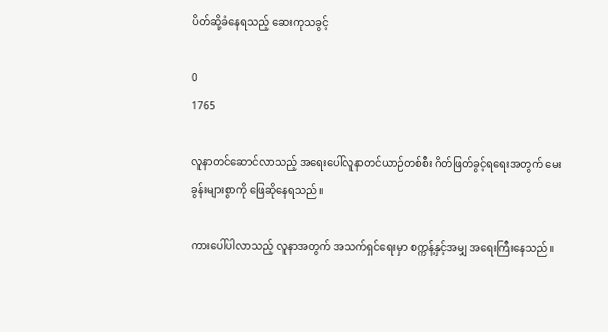ပိတ်ဆို့ခံနေရသည့် ဆေးကုသခွင့်

0
1765

လူနာတင်ဆောင်လာသည့် အရေး‌ပေါ်လူနာတင်ယာဉ်တစ်စီး ဂိတ်ဖြတ်ခွင့်ရရေးအတွက် မေးခွန်းများစွာကို ဖြေဆိုနေရသည်။

ကားပေါ်ပါလာသည့် လူနာအတွက် အသက်ရှင်ရေးမှာ စက္ကန့်နှင့်အမျှ အရေးကြီးနေသည်။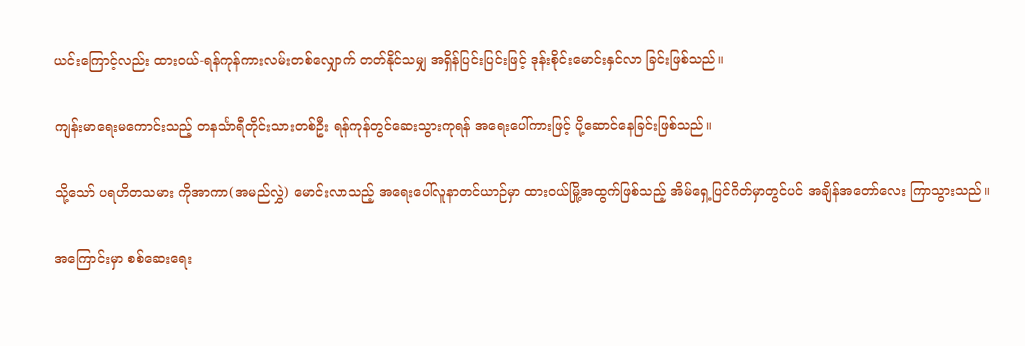ယင်းကြောင့်လည်း ထားဝယ်-ရန်ကုန်ကားလမ်းတစ်လျှောက် တတ်နိုင်သမျှ အရှိန်ပြင်းပြင်းဖြင့် ဒုန်းစိုင်းမောင်းနှင်လာ ခြင်းဖြစ်သည်။

ကျန်းမာရေးမကောင်းသည့် တနင်္သာရီတိုင်းသားတစ်ဦး ရန်ကုန်တွင်ဆေးသွားကုရန် အရေးပေါ်ကားဖြင့် ပို့ဆောင်နေခြင်းဖြစ်သည်။

သို့သော် ပရဟိတသမား ကိုအာကာ(အမည်လွှဲ) မောင်းလာသည့် အရေးပေါ်လူနာတင်ယာဉ်မှာ ထားဝယ်မြို့အထွက်ဖြစ်သည့် အိမ်ရှေ့ပြင်ဂိတ်မှာတွင်ပင် အချိန်အတော်လေး ကြာသွားသည်။

အကြောင်းမှာ စစ်ဆေးရေး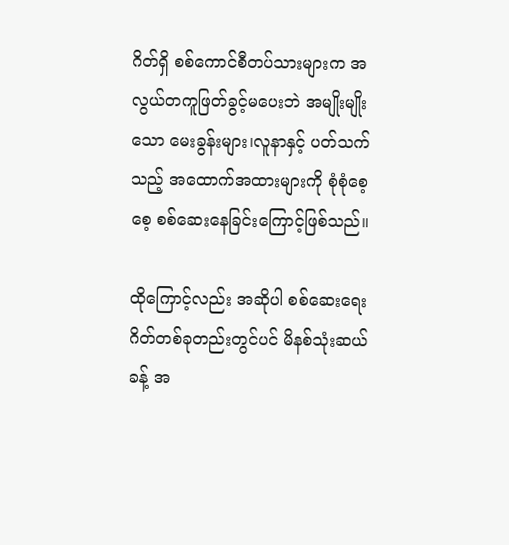ဂိတ်ရှိ စစ်ကောင်စီတပ်သားများက အလွယ်တကူဖြတ်ခွင့်မပေးဘဲ အမျိုးမျိုးသော မေးခွန်းများ၊လူနာနှင့် ပတ်သက်သည့် အထောက်အထားများကို စုံစုံစေ့စေ့ စစ်ဆေးနေခြင်းကြောင့်ဖြစ်သည်။

ထိုကြောင့်လည်း အဆိုပါ စစ်ဆေးရေးဂိတ်တစ်ခုတည်းတွင်ပင် မိနစ်သုံးဆယ်ခန့် အ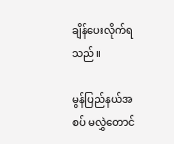ချိန်ပေးလိုက်ရသည်။

မွန်ပြည်နယ်အစပ် မလွှဲတောင်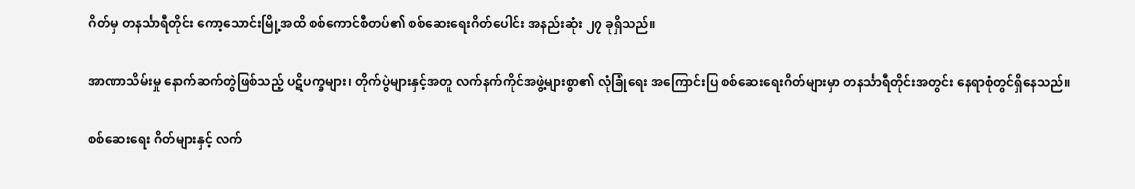ဂိတ်မှ တနင်္သာရီတိုင်း ကော့သောင်းမြို့အထိ စစ်ကောင်စီတပ်၏ စစ်ဆေးရေးဂိတ်ပေါင်း အနည်းဆုံး ၂၇ ခုရှိသည်။

အာဏာသိမ်းမှု နောက်ဆက်တွဲဖြစ်သည့် ပဋိပက္ခများ၊ တိုက်ပွဲများနှင့်အတူ လက်နက်ကိုင်အဖွဲ့များစွာ၏ လုံခြုံရေး အကြောင်းပြ စစ်ဆေးရေးဂိတ်များမှာ တနင်္သာရီတိုင်းအတွင်း နေရာစုံတွင်ရှိနေသည်။

စစ်‌ဆေးရေး ဂိတ်များနှင့် လက်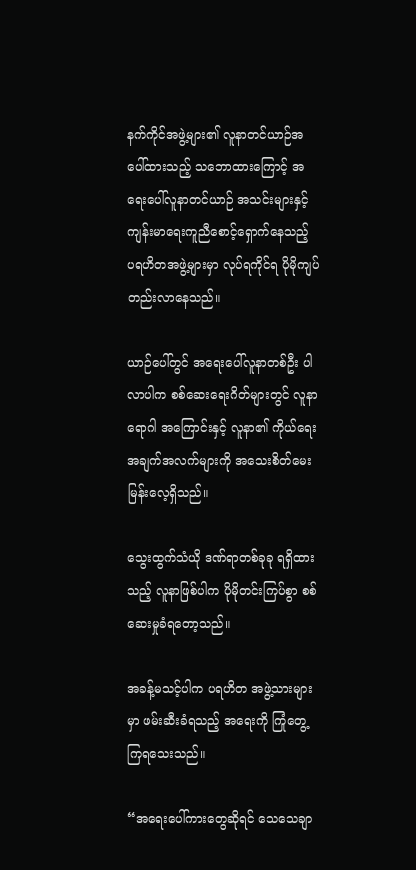နက်ကိုင်အဖွဲ့များ၏ လူနာတင်ယာဉ်အပေါ်ထားသည့် သဘောထားကြောင့် အရေးပေါ်လူနာတင်ယာဉ် အသင်းများနှင့် ကျန်းမာရေးကူညီစောင့်ရှောက်နေသည့် ပရဟိတအဖွဲ့များမှာ လုပ်ရကိုင်ရ ပိုမိုကျပ်တည်းလာနေသည်။

ယာဉ်ပေါ်တွင် အရေးပေါ်လူနာတစ်ဦး ပါလာပါက စစ်ဆေးရေးဂိတ်များတွင် လူနာရောဂါ အကြောင်းနှင့် လူနာ၏ ကိုယ်ရေးအချက်အလက်များကို အသေးစိတ်မေးမြန်းလေ့ရှိသည်။

သွေးထွက်သံယို ဒဏ်ရာတစ်ခုခု ရရှိထားသည့် လူနာဖြစ်ပါက ပိုမိုတင်းကြပ်စွာ စစ်ဆေးမှုခံရတော့သည်။

အခန့်မသင့်ပါက ပရဟိတ အဖွဲ့သားများမှာ ဖမ်းဆီးခံရသည့် အရေးကို ကြုံတွေ့ကြရသေးသည်။

“အရေးပေါ်ကားတွေဆိုရင် သေသေချာ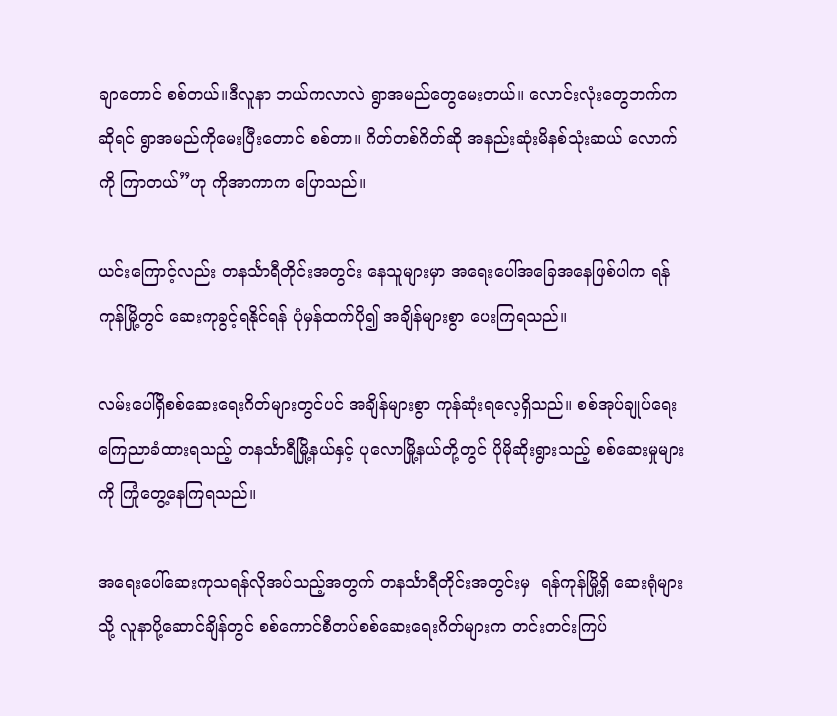ချာတောင် စစ်တယ်။ဒီလူနာ ဘယ်ကလာလဲ ရွာအမည်တွေမေးတယ်။ လောင်းလုံးတွေဘက်ကဆိုရင် ရွာအမည်ကိုမေးပြီးတောင် စစ်တာ။ ဂိတ်တစ်ဂိတ်ဆို အနည်းဆုံးမိနစ်သုံးဆယ် လောက်ကို ကြာတယ်”ဟု ကိုအာကာက ပြောသည်။

ယင်းကြောင့်လည်း တနင်္သာရီတိုင်းအတွင်း နေသူများမှာ အရေးပေါ်အခြေအနေဖြစ်ပါက ရန်ကုန်မြို့တွင် ဆေးကုခွင့်ရနိုင်ရန် ပုံမှန်ထက်ပို၍ အချိန်များစွာ ပေးကြရသည်။

လမ်းပေါ်ရှိစစ်ဆေးရေးဂိတ်များတွင်ပင် အချိန်များစွာ ကုန်ဆုံးရလေ့ရှိသည်။ စစ်အုပ်ချုပ်ရေး ကြေညာခံထားရသည့် တနင်္သာရီမြို့နယ်နှင့် ပုလောမြို့နယ်တို့တွင် ပိုမိုဆိုးရွားသည့် စစ်ဆေးမှုများကို ကြုံတွေ့နေကြရသည်။

အရေးပေါ်ဆေးကုသရန်လိုအပ်သည့်အတွက် တနင်္သာရီတိုင်းအတွင်းမှ  ရန်ကုန်မြို့ရှိ ဆေးရုံများသို့ လူနာပို့ဆောင်ချိန်တွင် စစ်ကောင်စီတပ်စစ်ဆေးရေးဂိတ်များက တင်းတင်းကြပ်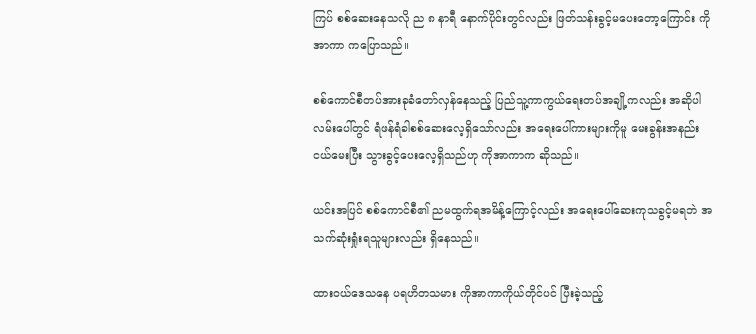ကြပ် စစ်ဆေးနေသလို ည ၈ နာရီ နောက်ပိုင်းတွင်လည်း ဖြတ်သန်းခွင့်မပေးတော့ကြောင်း ကိုအာကာ ကပြောသည်။

စစ်ကောင်စီတပ်အားခုခံတော်လှန်နေသည့် ပြည်သူ့ကာကွယ်ရေးတပ်အချို့ကလည်း အဆိုပါလမ်းပေါ်တွင် ရံဖန်ရံခါစစ်ဆေးလေ့ရှိသော်လည်း အရေးပေါ်ကားများကိုမူ မေးခွန်းအနည်းငယ်မေးပြီး သွားခွင့်ပေးလေ့ရှိသည်ဟု ကိုအာကာက ဆိုသည်။

ယင်းအပြင် စစ်ကောင်စီ၏ ညမထွက်ရအမိန့်ကြောင့်လည်း အရေးပေါ်ဆေးကုသခွင့်မရဘဲ အသက်ဆုံးရှုံးရသူများလည်း ရှိနေသည်။

ထားဝယ်ဒေသနေ ပရဟိတသမား ကိုအာကာကိုယ်တိုင်ပင် ပြီးခဲ့သည့်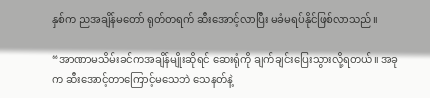နှစ်က ညအချိန်မတော် ရုတ်တရက် ဆီးအောင့်လာပြီး မခံမရပ်နိုင်ဖြစ်လာသည်။

“အာဏာမသိမ်းခင်ကအချိန်မျိုးဆိုရင် ဆေးရုံကို ချက်ချင်းပြေးသွားလို့ရတယ်။ အခုက ဆီးအောင့်တာကြောင့်မသေဘဲ သေနတ်နဲ့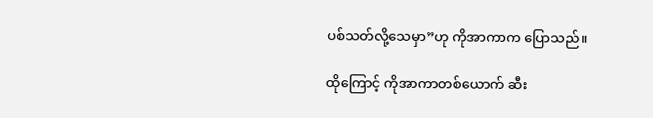ပစ်သတ်လို့သေမှာ”ဟု ကိုအာကာက ပြောသည်။

ထိုကြောင့် ကိုအာကာတစ်ယောက် ဆီး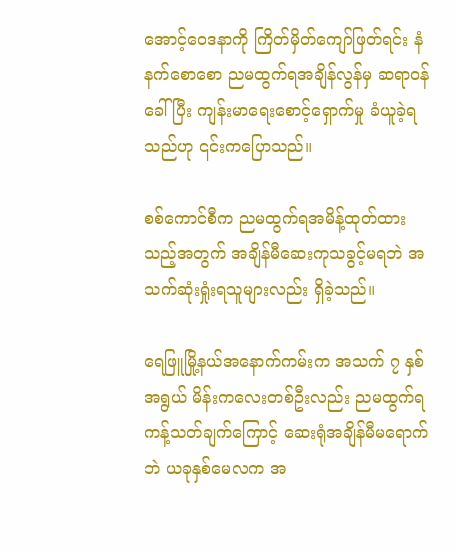အောင့်ဝေဒနာကို ကြိတ်မှိတ်ကျော်ဖြတ်ရင်း နံနက်စောစော ညမထွက်ရအချိန်လွန်မှ ဆရာဝန်ခေါ်ပြီး ကျန်းမာရေးစောင့်ရှောက်မှု ခံယူခဲ့ရသည်ဟု ၎င်းကပြောသည်။

စစ်ကောင်စီက ညမထွက်ရအမိန့်ထုတ်ထားသည့်အတွက် အချိန်မီဆေးကုသခွင့်မရဘဲ အသက်ဆုံးရှုံးရသူများလည်း ရှိခဲ့သည်။

ရေဖြူမြို့နယ်အနောက်ကမ်းက အသက် ၇ နှစ်အရွယ် မိန်းကလေးတစ်ဦးလည်း ညမထွက်ရကန့်သတ်ချက်ကြောင့် ဆေးရုံအချိန်မီမရောက်ဘဲ ယခုနှစ်မေလက အ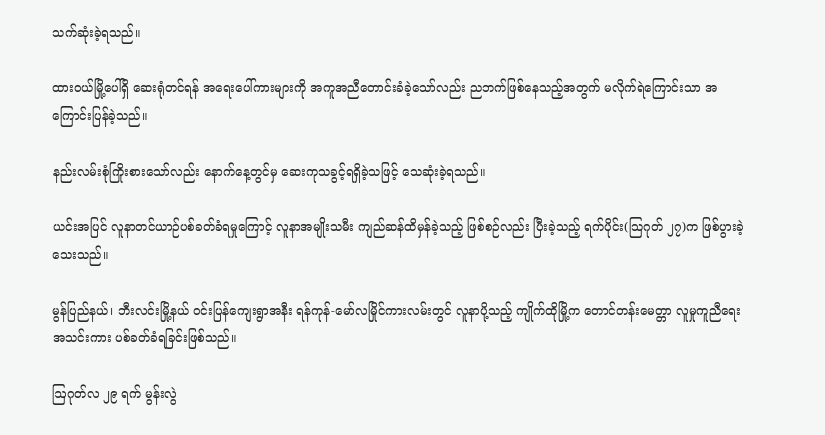သက်ဆုံးခဲ့ရသည်။

ထားဝယ်မြို့ပေါ်ရှိ ဆေးရုံတင်ရန် ‌အရေးပေါ်ကားများကို အကူအညီတောင်းခံခဲ့သော်လည်း ညဘက်ဖြစ်နေသည့်အတွက် မလိုက်ရဲကြောင်းသာ အကြောင်းပြန်ခဲ့သည်။

နည်းလမ်းစုံကြိုးစားသော်လည်း နောက်နေ့တွင်မှ ဆေးကုသခွင့်ရရှိခဲ့သဖြင့် သေဆုံးခဲ့ရသည်။

ယင်းအပြင် လူနာတင်ယာဉ်ပစ်ခတ်ခံရမှုကြောင့် လူနာအမျိုးသမီး ကျည်ဆန်ထိမှန်ခဲ့သည့် ဖြစ်စဉ်လည်း ပြီးခဲ့သည့် ရက်ပိုင်း(သြဂုတ် ၂၇)က ဖြစ်ပွားခဲ့သေးသည်။

မွန်ပြည်နယ်၊ ဘီးလင်းမြို့နယ် ဝင်းပြန်ကျေးရွာအနီး ရန်ကုန်-မော်လမြိုင်ကားလမ်းတွင် လူနာပို့သည့် ကျိုက်ထိုမြို့က တောင်တန်းမေတ္တာ လူမှုကူညီရေးအသင်းကား ပစ်ခတ်ခံရခြင်းဖြစ်သည်။

ဩဂုတ်လ ၂၉ ရက် မွန်းလွဲ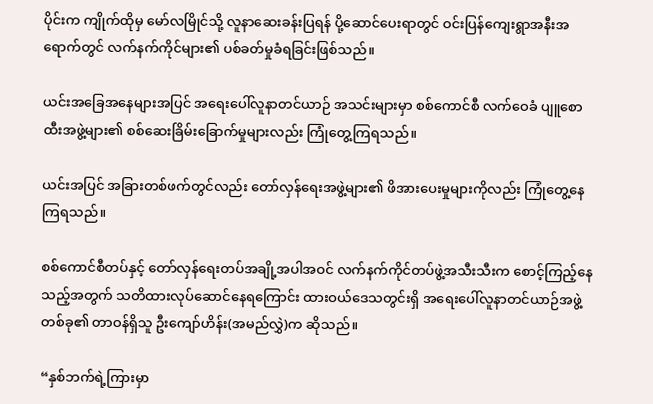ပိုင်းက ကျိုက်ထိုမှ မော်လမြိုင်သို့ လူနာဆေးခန်းပြရန် ပို့ဆောင်ပေးရာတွင် ဝင်းပြန်ကျေးရွာအနီးအရောက်တွင် လက်နက်ကိုင်များ၏ ပစ်ခတ်မှုခံရခြင်းဖြစ်သည်။

ယင်းအခြေအနေများအပြင် အရေးပေါ်လူနာတင်ယာဉ် အသင်းများမှာ စစ်ကောင်စီ လက်ဝေခံ ပျူစောထီးအဖွဲ့များ၏ စစ်ဆေးခြိမ်းခြောက်မှုများလည်း ကြုံတွေ့ကြရသည်။

ယင်းအပြင် အခြားတစ်ဖက်တွင်လည်း တော်လှန်ရေးအဖွဲ့များ၏ ဖိအားပေးမှုများကိုလည်း ကြုံတွေ့နေကြရသည်။

စစ်ကောင်စီတပ်နှင့် တော်လှန်ရေးတပ်အချို့အပါအဝင် လက်နက်ကိုင်တပ်ဖွဲ့အသီးသီးက စောင့်ကြည့်နေသည့်အတွက် သတိထားလုပ်ဆောင်နေရကြောင်း ထားဝယ်ဒေသတွင်းရှိ အရေးပေါ်လူနာတင်ယာဉ်အဖွဲ့တစ်ခု၏ တာဝန်ရှိသူ ဦးကျော်ဟိန်း(အမည်လွှဲ)က ဆိုသည်။

“နှစ်ဘက်ရဲ့ကြားမှာ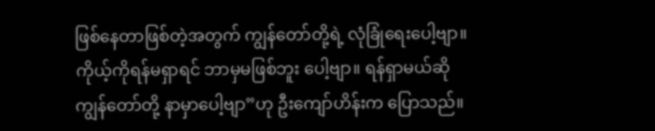ဖြစ်နေတာဖြစ်တဲ့အတွက် ကျွန်တော်တို့ရဲ့ လုံခြုံရေးပေါ့ဗျာ။ ကိုယ့်ကိုရန်မရှာရင် ဘာမှမဖြစ်ဘူး ပေါ့ဗျာ။ ရန်ရှာမယ်ဆို ကျွန်တော်တို့ နာမှာပေါ့ဗျာ”ဟု ဦးကျော်ဟိန်းက ပြောသည်။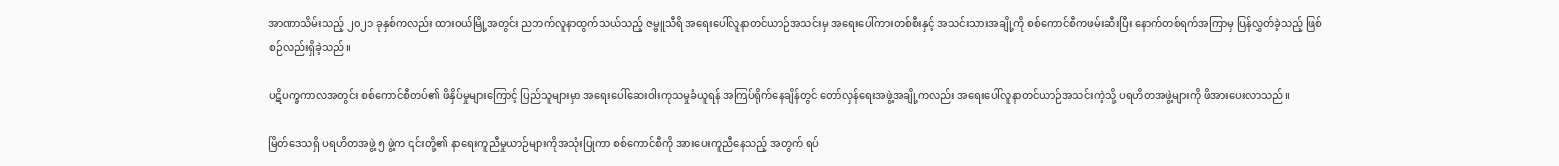အာဏာသိမ်းသည့် ၂၀၂၁ ခုနှစ်ကလည်း ထားဝယ်မြို့အတွင်း ညဘက်လူနာထွက်သယ်သည့် ဇမ္ဗူသီရိ အရေးပေါ်လူနာတင်ယာဉ်အသင်းမှ အရေးပေါ်ကားတစ်စီးနှင့် အသင်းသားအချို့ကို စစ်‌ကောင်စီကဖမ်းဆီးပြီး နောက်တစ်ရက်အကြာမှ ပြန်လွှတ်ခဲ့သည့် ဖြစ်စဉ်လည်းရှိခဲ့သည်။

ပဋိပက္ခကာလအတွင်း စစ်ကောင်စီတပ်၏ ဖိနှိပ်မှုများကြောင့် ပြည်သူများမှာ အရေးပေါ်ဆေးဝါးကုသမှုခံယူရန် အကြပ်ရိုက်နေချိန်တွင် တော်လှန်ရေးအဖွဲ့အချို့ကလည်း အရေးပေါ်လူနာတင်ယာဉ်အသင်းကဲ့သို့ ပရဟိတအဖွဲ့များကို ဖိအားပေးလာသည်။

မြိတ်ဒေသရှိ ပရဟိတအဖွဲ့ ၅ ဖွဲ့က ၎င်းတို့၏ နာရေးကူညီမှုယာဉ်များကိုအသုံးပြုကာ စစ်ကောင်စီကို အားပေးကူညီနေသည့် အတွက် ရပ်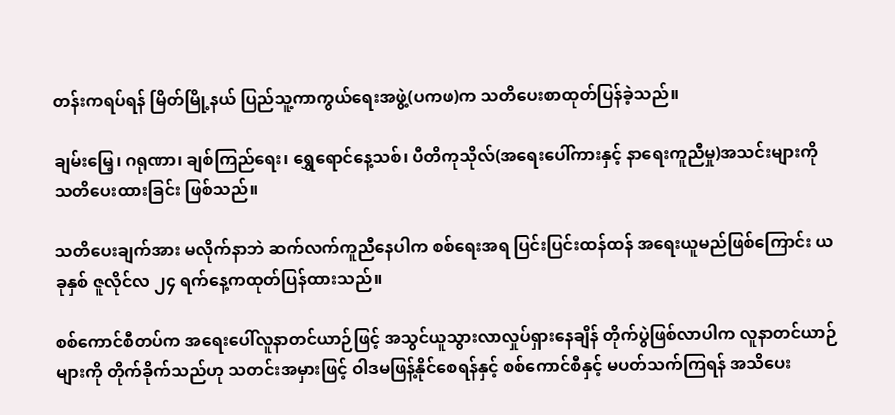တန်းကရပ်ရန် မြိတ်မြို့နယ် ပြည်သူ့ကာကွယ်ရေးအဖွဲ့(ပကဖ)က သတိပေးစာထုတ်ပြန်ခဲ့သည်။

ချမ်းမြေ့၊ ဂရုဏာ၊ ချစ်ကြည်ရေး၊ ရွှေရောင်နေ့သစ်၊ ပီတိကုသိုလ်(အရေးပေါ်ကားနှင့် နာရေးကူညီမှု)အသင်းများကို သတိပေးထားခြင်း ဖြစ်သည်။

သတိပေးချက်အား မလိုက်နာဘဲ ဆက်လက်ကူညီနေပါက စစ်ရေးအရ ပြင်းပြင်းထန်ထန် အရေးယူမည်ဖြစ်ကြောင်း ယခုနှစ် ဇူလိုင်လ ၂၄ ရက်နေ့ကထုတ်ပြန်ထားသည်။

စစ်ကောင်စီတပ်က အရေးပေါ်လူနာတင်ယာဉ်ဖြင့် အသွင်ယူသွားလာလှုပ်ရှားနေချိန် တိုက်ပွဲဖြစ်လာပါက လူနာတင်ယာဉ်များကို တိုက်ခိုက်သည်ဟု သတင်းအမှားဖြင့် ဝါဒမဖြန့်နိုင်စေရန်နှင့် စစ်ကောင်စီနှင့် မပတ်သက်ကြရန် အသိပေး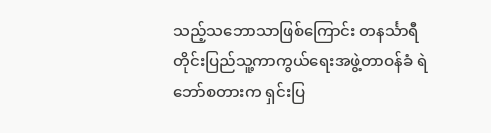သည့်သဘောသာဖြစ်ကြောင်း တနင်္သာရီတိုင်းပြည်သူ့ကာကွယ်ရေးအဖွဲ့တာဝန်ခံ ရဲဘော်စတားက ရှင်းပြ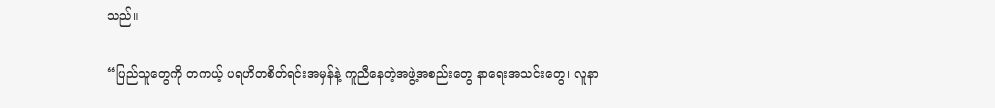သည်။

“ပြည်သူတွေကို တကယ့် ပရဟိတစိတ်ရင်းအမှန်နဲ့ ကူညီနေတဲ့အဖွဲ့အစည်းတွေ နာရေးအသင်းတွေ၊ လူနာ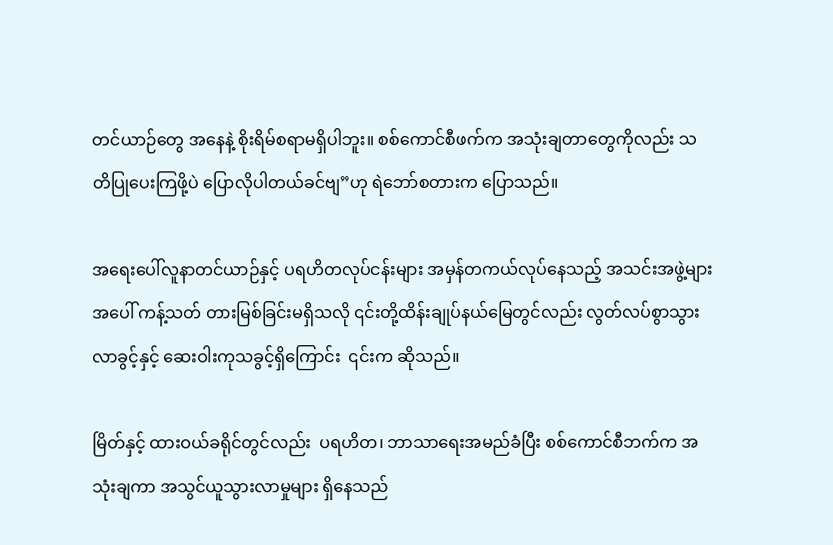တင်ယာဉ်တွေ အနေနဲ့ စိုးရိမ်စရာမရှိပါဘူး။ စစ်ကောင်စီဖက်က အသုံးချတာတွေကိုလည်း သတိပြုပေးကြဖို့ပဲ ပြောလိုပါတယ်ခင်ဗျ”ဟု ရဲဘော်စတားက ပြောသည်။

အရေးပေါ်လူနာတင်ယာဉ်နှင့် ပရဟိတလုပ်ငန်းများ အမှန်တကယ်လုပ်နေသည့် အသင်းအဖွဲ့များအပေါ် ကန့်သတ် တားမြစ်ခြင်းမရှိသလို ၎င်းတို့ထိန်းချုပ်နယ်မြေတွင်လည်း လွတ်လပ်စွာသွားလာခွင့်နှင့် ဆေးဝါးကုသခွင့်ရှိကြောင်း  ၎င်းက ဆိုသည်။

မြိတ်နှင့် ထားဝယ်ခရိုင်တွင်လည်း  ပရဟိတ၊ ဘာသာရေးအမည်ခံပြီး စစ်ကောင်စီဘက်က အသုံးချကာ အသွင်ယူသွားလာမှုများ ရှိနေသည်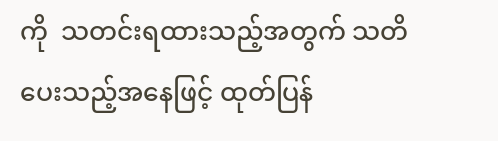ကို  သတင်းရထားသည့်အတွက် သတိပေးသည့်အနေဖြင့် ထုတ်ပြန်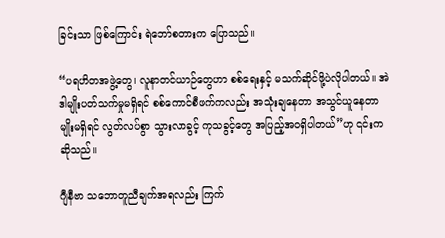ခြင်းသာ ဖြစ်ကြောင်း ရဲဘော်စတားက ပြောသည်။

“ပရဟိတအဖွဲ့တွေ၊ လူနာတင်ယာဉ်တွေဟာ စစ်ရေးနှင့် မသက်ဆိုင်ဖို့ပဲလိုပါတယ်။ အဲဒါမျိုးပတ်သက်မှုမရှိရင် စစ်ကောင်စီဖက်ကလည်း အသုံးချနေတာ အသွင်ယူနေတာမျိုးမရှိရင် လွတ်လပ်စွာ သွားလာခွင့် ကုသခွင့်တွေ အပြည့်အဝရှိပါတယ်”ဟု ၎င်းက ဆိုသည်။

ဂျီနီဗာ သဘောတူညီချက်အရလည်း ကြက်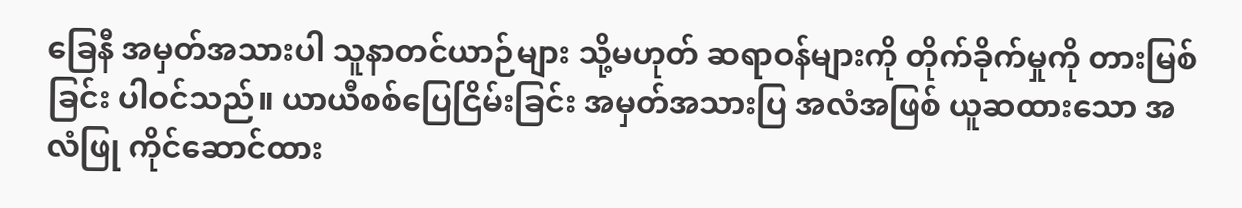ခြေနီ အမှတ်အသားပါ သူနာတင်ယာဉ်များ သို့မဟုတ် ဆရာဝန်များကို တိုက်ခိုက်မှုကို တားမြစ်ခြင်း ပါဝင်သည်။ ယာယီစစ်ပြေငြိမ်းခြင်း အမှတ်အသားပြ အလံအဖြစ် ယူဆထားသော အလံဖြု ကိုင်ဆောင်ထား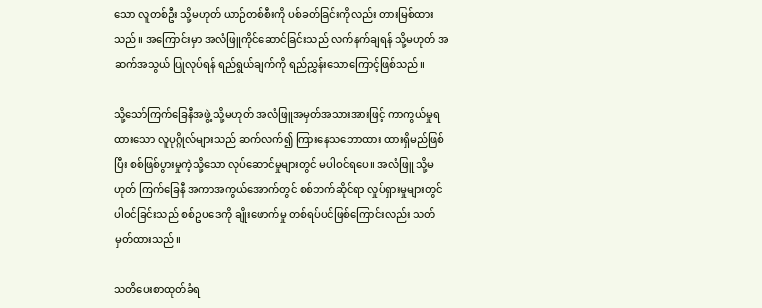သော လူတစ်ဦး သို့မဟုတ် ယာဉ်တစ်စီးကို ပစ်ခတ်ခြင်းကိုလည်း တားမြစ်ထားသည်။ အကြောင်းမှာ အလံဖြူကိုင်ဆောင်ခြင်းသည် လက်နက်ချရန် သို့မဟုတ် အဆက်အသွယ် ပြုလုပ်ရန် ရည်ရွယ်ချက်ကို ရည်ညွှန်းသောကြောင့်ဖြစ်သည်။

သို့သော်ကြက်ခြေနီအဖွဲ့ သို့မဟုတ် အလံဖြူအမှတ်အသားအားဖြင့် ကာကွယ်မှုရထားသော လူပုဂ္ဂိုလ်များသည် ဆက်လက်၍ ကြားနေသဘောထား ထားရှိမည်ဖြစ်ပြီး စစ်ဖြစ်ပွားမှုကဲ့သို့သော လုပ်ဆောင်မှုများတွင် မပါဝင်ရပေ။ အလံဖြူ သို့မဟုတ် ကြက်ခြေနီ အကာအကွယ်အောက်တွင် စစ်ဘက်ဆိုင်ရာ လှုပ်ရှားမှုများတွင် ပါဝင်ခြင်းသည် စစ်ဥပဒေကို ချိုးဖောက်မှု တစ်ရပ်ပင်ဖြစ်ကြောင်းလည်း သတ်မှတ်ထားသည်။

သတိပေးစာထုတ်ခံရ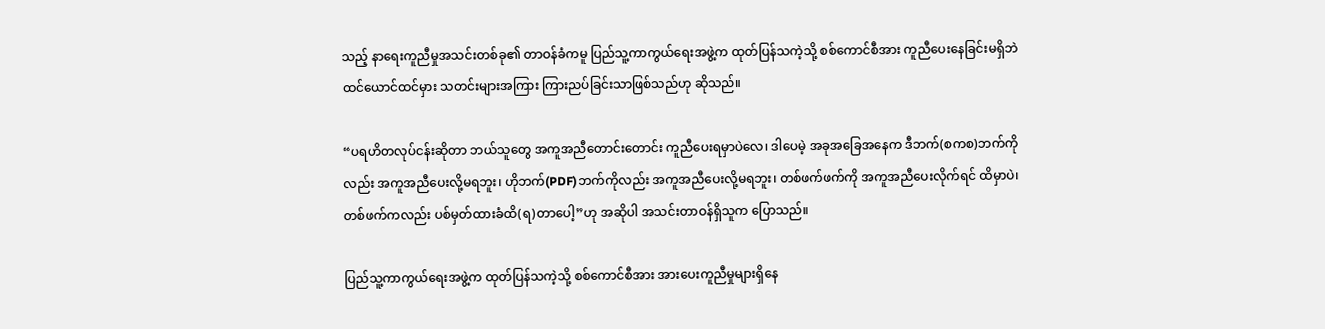သည့် နာရေးကူညီမှုအသင်းတစ်ခု၏ တာဝန်ခံကမူ ပြည်သူ့ကာကွယ်ရေးအဖွဲ့က ထုတ်ပြန်သကဲ့သို့ စစ်ကောင်စီအား ကူညီပေးနေခြင်းမရှိဘဲ ထင်ယောင်ထင်မှား သတင်းများအကြား ကြားညပ်ခြင်းသာဖြစ်သည်ဟု ဆိုသည်။

“ပရဟိတလုပ်ငန်းဆိုတာ ဘယ်သူတွေ အကူအညီတောင်းတောင်း ကူညီပေးရမှာပဲလေ၊ ဒါပေမဲ့ အခုအခြေအနေက ဒီဘက်(စကစ)ဘက်ကိုလည်း အကူအညီပေးလို့မရဘူး၊ ဟိုဘက်(PDF)ဘက်ကိုလည်း အကူအညီပေးလို့မရဘူး၊ တစ်ဖက်ဖက်ကို အကူအညီပေးလိုက်ရင် ထိမှာပဲ၊ တစ်ဖက်ကလည်း ပစ်မှတ်ထားခံထိ(ရ)တာပေါ့”ဟု အဆိုပါ အသင်းတာဝန်ရှိသူက ပြောသည်။

ပြည်သူ့ကာကွယ်ရေးအဖွဲ့က ထုတ်ပြန်သကဲ့သို့ စစ်ကောင်စီအား အားပေးကူညီမှုများရှိနေ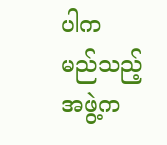ပါက မည်သည့်အဖွဲ့က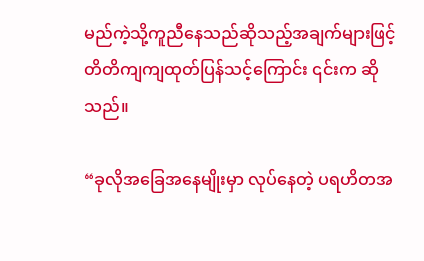မည်ကဲ့သို့ကူညီနေသည်ဆိုသည့်အချက်များဖြင့် တိတိကျကျထုတ်ပြန်သင့်ကြောင်း ၎င်းက ဆိုသည်။

“ခုလိုအခြေအနေမျိုးမှာ လုပ်နေတဲ့ ပရဟိတအ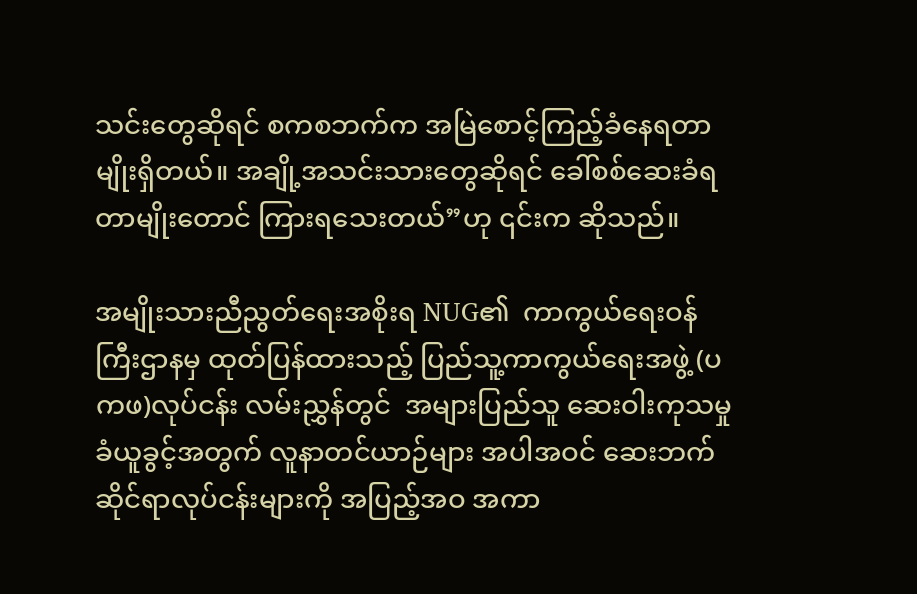သင်းတွေဆိုရင် စကစဘက်က အမြဲစောင့်ကြည့်ခံနေရတာမျိုးရှိတယ်။ အချို့အသင်းသားတွေဆိုရင် ခေါ်စစ်ဆေးခံရတာမျိုးတောင် ကြားရသေးတယ်”ဟု ၎င်းက ဆိုသည်။

အမျိုးသားညီညွတ်ရေးအစိုးရ NUG၏  ကာကွယ်ရေးဝန်ကြီးဌာနမှ ထုတ်ပြန်ထားသည့် ပြည်သူ့ကာကွယ်ရေးအဖွဲ့ (ပကဖ)လုပ်ငန်း လမ်းညွှန်တွင်  အများပြည်သူ ဆေးဝါးကုသမှုခံယူခွင့်အတွက် လူနာတင်ယာဉ်များ အပါအဝင် ဆေးဘက်ဆိုင်ရာလုပ်ငန်းများကို အပြည့်အဝ အကာ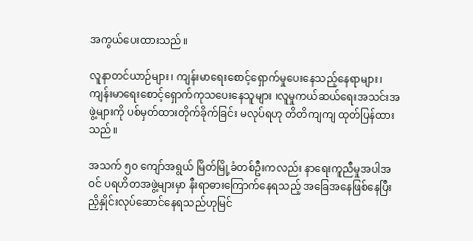အကွယ်ပေးထားသည်။

လူနာတင်ယာဉ်များ၊ ကျန်းမာရေးစောင့်ရှောက်မှုပေးနေသည့်နေရာများ၊ ကျန်းမာရေးစောင့်ရှောက်ကုသပေးနေသူများ ၊လူမှုကယ်ဆယ်ရေးအသင်းအဖွဲ့များကို ပစ်မှတ်ထားတိုက်ခိုက်ခြင်း မလုပ်ရဟု တိတိကျကျ ထုတ်ပြန်ထားသည်။

အသက် ၅၀ ကျော်အရွယ် မြိတ်မြို့ခံတစ်ဦးကလည်း နာရေးကူညီမှုအပါအဝင် ပရဟိတအဖွဲ့များမှာ နီးရာဓားကြောက်နေရသည့် အခြေအနေဖြစ်နေပြီး ညှိနှိုင်းလုပ်ဆောင်နေရသည်ဟုမြင်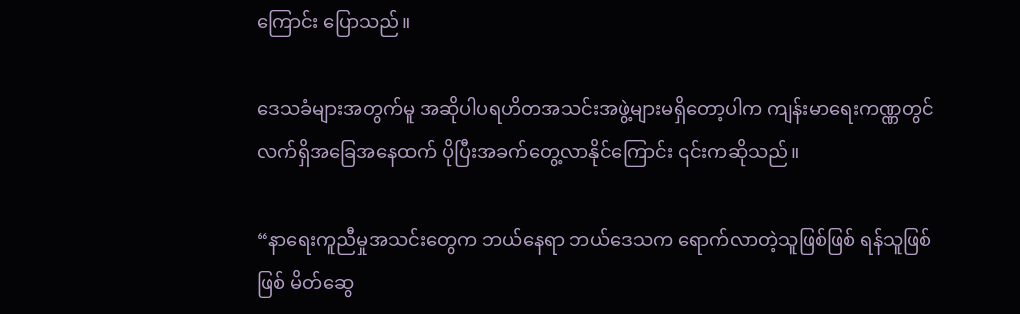ကြောင်း ပြောသည်။

ဒေသခံများအတွက်မူ အဆိုပါပရဟိတအသင်းအဖွဲ့များမရှိတော့ပါက ကျန်းမာရေးကဏ္ဏတွင် လက်ရှိအခြေအနေထက် ပိုပြီးအခက်တွေ့လာနိုင်ကြောင်း ၎င်းကဆိုသည်။

“နာရေးကူညီမှုအသင်းတွေက ဘယ်နေရာ ဘယ်ဒေသက ရောက်လာတဲ့သူဖြစ်ဖြစ် ရန်သူဖြစ်ဖြစ် မိတ်ဆွေ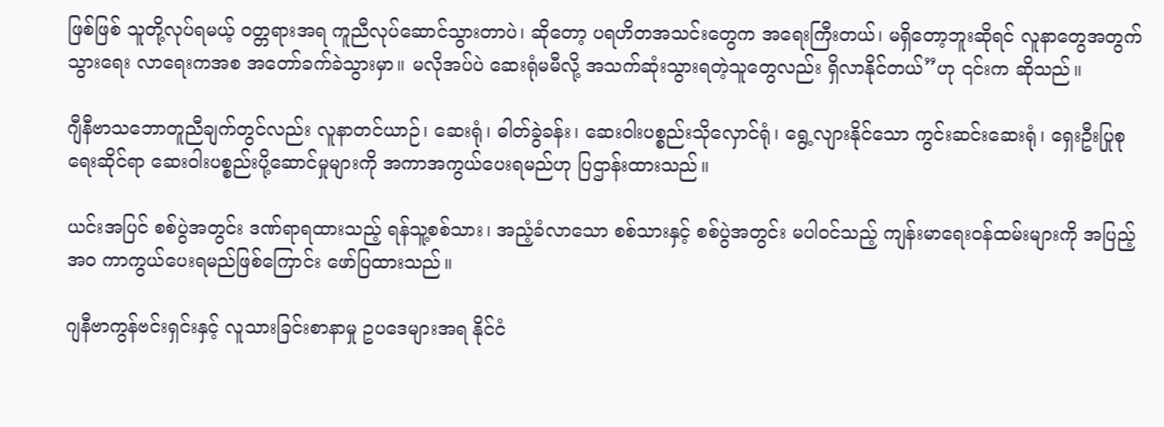ဖြစ်ဖြစ် သူတို့လုပ်ရမယ့် ဝတ္တရားအရ ကူညီလုပ်ဆောင်သွားတာပဲ၊ ဆိုတော့ ပရဟိတအသင်းတွေက အရေးကြီးတယ်၊ မရှိတော့ဘူးဆိုရင် လူနာတွေအတွက် သွားရေး လာရေးကအစ ‌အတော်ခက်ခဲသွားမှာ။ မလိုအပ်ပဲ ဆေးရုံမမီလို့ အသက်ဆုံးသွားရတဲ့သူတွေလည်း ရှိလာနိုင်တယ်”ဟု ၎င်းက ဆိုသည်။

ဂျီနီဗာသဘောတူညီချက်တွင်လည်း လူနာတင်ယာဉ်၊ ဆေးရုံ၊ ဓါတ်ခွဲခန်း၊ ဆေးဝါးပစ္စည်းသိုလှောင်ရုံ၊ ရွေ့လျားနိုင်သော ကွင်းဆင်းဆေးရုံ၊ ရှေးဦးပြုစုရေးဆိုင်ရာ ဆေးဝါးပစ္စည်းပို့ဆောင်မှုများကို အကာအကွယ်ပေးရမည်ဟု ပြဌာန်းထားသည်။

ယင်းအပြင် စစ်ပွဲအတွင်း ဒဏ်ရာရထားသည့် ရန်သူ့စစ်သား၊ အညံ့ခံလာသော စစ်သားနှင့် စစ်ပွဲအတွင်း မပါဝင်သည့် ကျန်းမာရေးဝန်ထမ်းများကို အပြည့်အဝ ကာကွယ်ပေးရမည်ဖြစ်ကြောင်း ဖော်ပြထားသည်။

ဂျနီဗာကွန်ဗင်းရှင်းနှင့် လူသားခြင်းစာနာမှု ဥပဒေများအရ နိုင်ငံ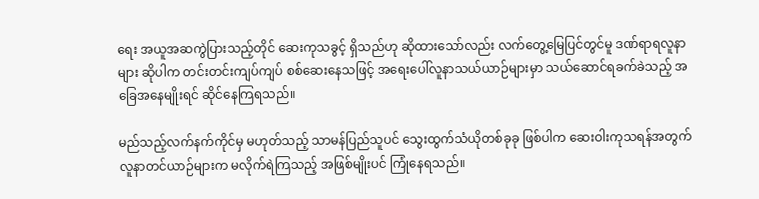ရေး အယူအဆကွဲပြားသည့်တိုင် ဆေးကုသခွင့် ရှိသည်ဟု ဆိုထားသော်လည်း လက်တွေ့မြေပြင်တွင်မူ ဒဏ်ရာရလူနာများ ဆိုပါက တင်းတင်းကျပ်ကျပ် စစ်ဆေးနေသဖြင့် အရေးပေါ်လူနာသယ်ယာဉ်များမှာ သယ်ဆောင်ရခက်ခဲသည့် အခြေအနေမျိုးရင် ဆိုင်နေကြရသည်။

မည်သည့်လက်နက်ကိုင်မှ မဟုတ်သည့် သာမန်ပြည်သူပင် သွေးထွက်သံယိုတစ်ခုခု ဖြစ်ပါက ဆေးဝါးကုသရန်အတွက် လူနာတင်ယာဉ်များက မလိုက်ရဲကြသည့် အဖြစ်မျိုးပင် ကြုံနေရသည်။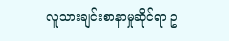လူသားချင်းစာနာမှုဆိုင်ရာ ဥ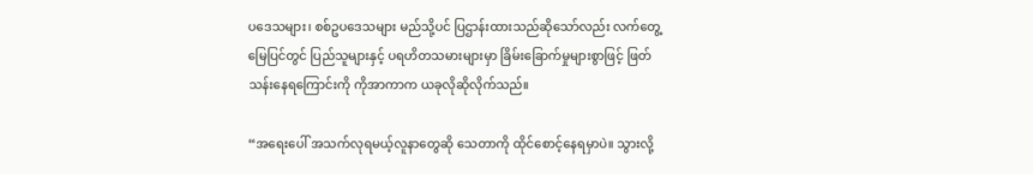ပဒေသများ၊ စစ်ဥပဒေသများ မည်သို့ပင် ပြဌာန်းထားသည်ဆိုသော်လည်း လက်တွေ့မြေပြင်တွင် ပြည်သူများနှင့် ပရဟိတသမားများမှာ ခြိမ်းခြောက်မှုများစွာဖြင့် ဖြတ်သန်းနေရကြောင်းကို ကိုအာကာက ယခုလိုဆိုလိုက်သည်။

“အရေးပေါ် အသက်လုရမယ့်လူနာတွေဆို သေတာကို ထိုင်စောင့်နေရမှာပဲ။ သွားလို့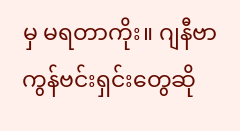မှ မရတာကိုး။ ဂျနီဗာကွန်ဗင်းရှင်းတွေဆို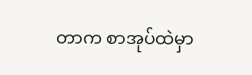တာက စာအုပ်ထဲမှာ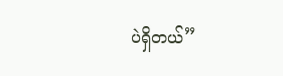ပဲရှိတယ်”